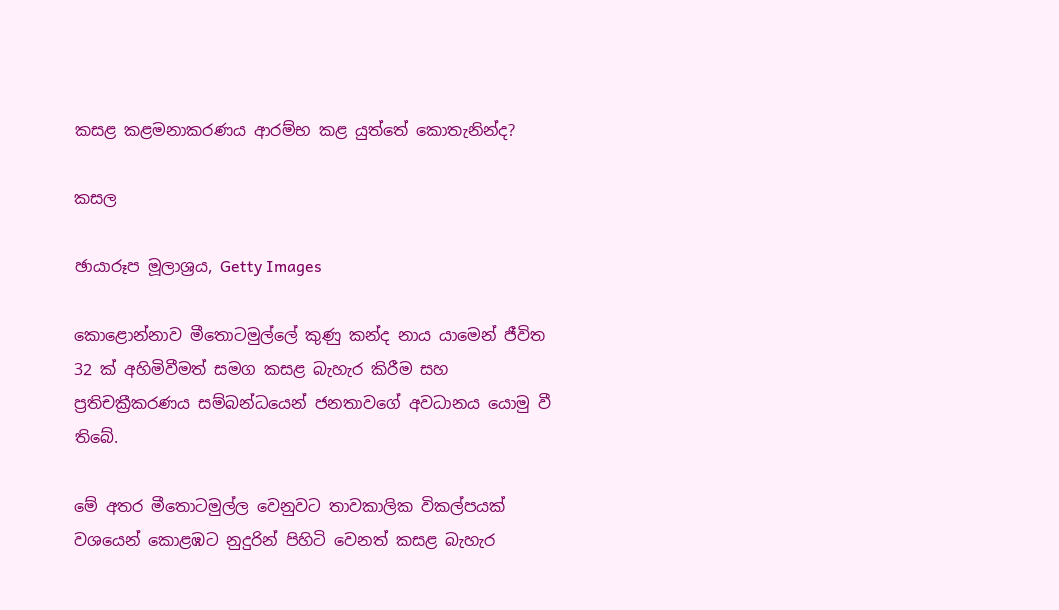කසළ කළමනාකරණය ආරම්භ කළ යුත්තේ කොතැනින්ද?

කසල

ඡායාරූප මූලාශ්‍රය, Getty Images

කොළොන්නාව මීතොටමුල්ලේ කුණු කන්ද නාය යාමෙන් ජීවිත 32 ක් අහිමිවීමත් සමග කසළ බැහැර කිරීම සහ ප්‍රතිචක්‍රීකරණය සම්බන්ධයෙන් ජනතාවගේ අවධානය යොමු වී තිබේ.

මේ අතර මීතොටමුල්ල වෙනුවට තාවකාලික විකල්පයක් වශයෙන් කොළඹට නුදුරින් පිහිටි වෙනත් කසළ බැහැර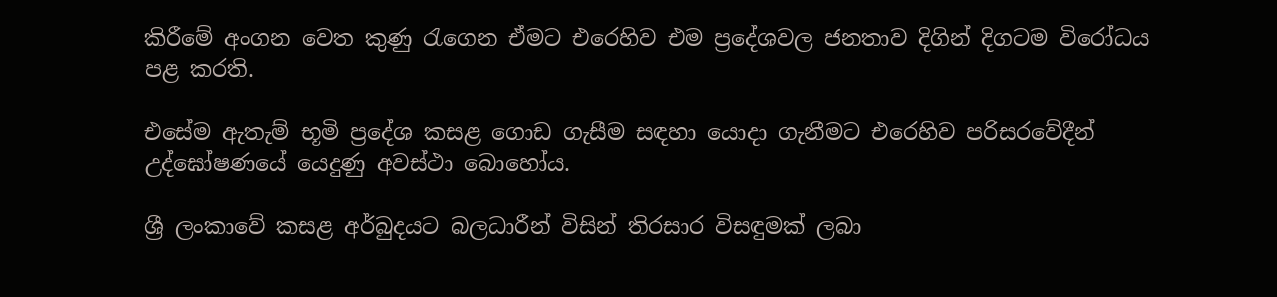කිරීමේ අංගන වෙත කුණු රැගෙන ඒමට එරෙහිව එම ප්‍රදේශවල ජනතාව දිගින් දිගටම විරෝධය පළ කරති.

එසේම ඇතැම් භූමි ප්‍රදේශ කසළ ගොඩ ගැසීම සඳහා යොදා ගැනීමට එරෙහිව පරිසරවේදීන් උද්ඝෝෂණයේ යෙදුණු අවස්ථා බොහෝය.

ශ්‍රී ලංකාවේ කසළ අර්බුදයට බලධාරීන් විසින් තිරසාර විසඳුමක් ලබා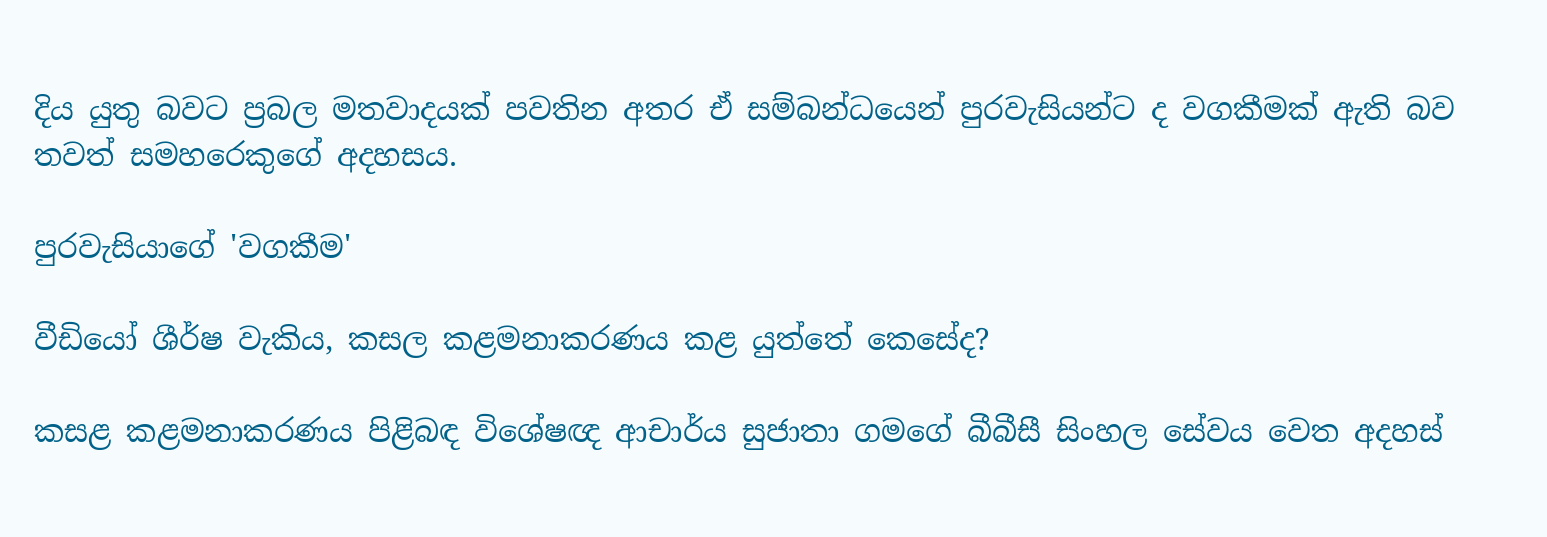දිය යුතු බවට ප්‍රබල මතවාදයක් පවතින අතර ඒ සම්බන්ධයෙන් පුරවැසියන්ට ද වගකීමක් ඇති බව තවත් සමහරෙකුගේ අදහසය.

පුරවැසියාගේ 'වගකීම'

වීඩියෝ ශීර්ෂ වැකිය, කසල කළමනාකරණය කළ යුත්තේ කෙසේද?

කසළ කළමනාකරණය පිළිබඳ විශේෂඥ ආචාර්ය සුජාතා ගමගේ බීබීසී සිංහල සේවය වෙත අදහස්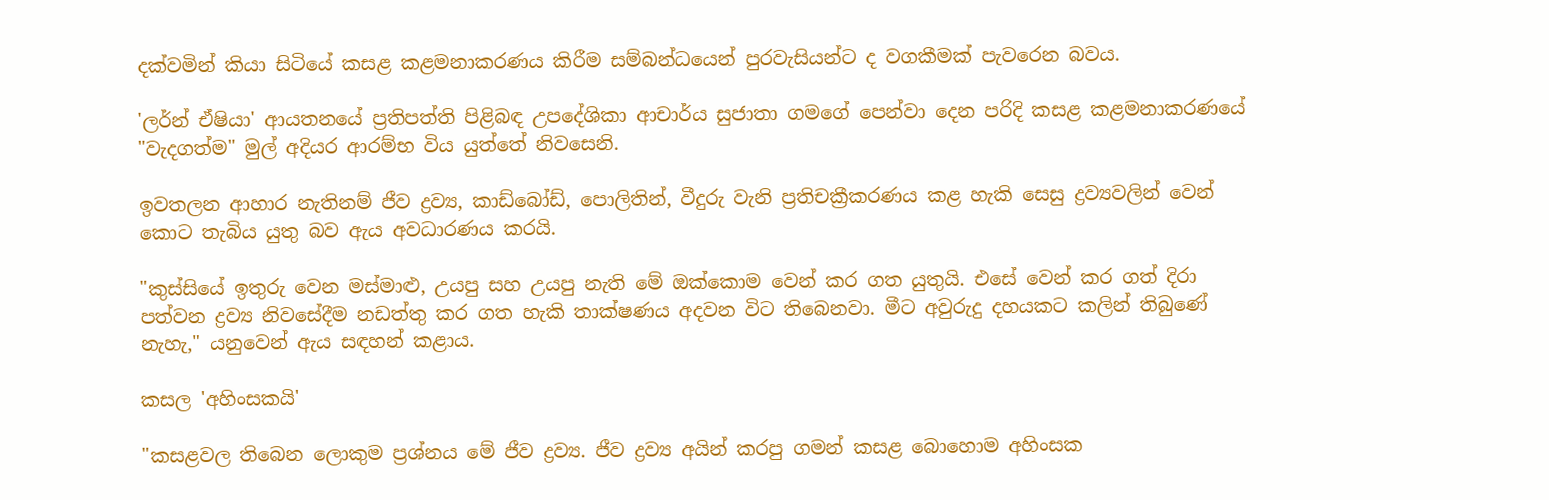දක්වමින් කියා සිටියේ කසළ කළමනාකරණය කිරීම සම්බන්ධයෙන් පුරවැසියන්ට ද වගකීමක් පැවරෙන බවය.

'ලර්න් ඒෂියා' ආයතනයේ ප්‍රතිපත්ති පිළිබඳ උපදේශිකා ආචාර්ය සුජාතා ගමගේ පෙන්වා දෙන පරිදි කසළ කළමනාකරණයේ "වැදගත්ම" මුල් අදියර ආරම්භ විය යුත්තේ නිවසෙනි.

ඉවතලන ආහාර නැතිනම් ජීව ද්‍රව්‍ය, කාඩ්බෝඩ්, පොලිතින්, වීදුරු වැනි ප්‍රතිචක්‍රීකරණය කළ හැකි සෙසු ද්‍රව්‍යවලින් වෙන් කොට තැබිය යුතු බව ඇය අවධාරණය කරයි.

"කුස්සියේ ඉතුරු වෙන මස්මාළු, උයපු සහ උයපු නැති මේ ඔක්කොම වෙන් කර ගත යුතුයි. එසේ වෙන් කර ගත් දිරා පත්වන ද්‍රව්‍ය නිවසේදීම නඩත්තු කර ගත හැකි තාක්ෂණය අදවන විට තිබෙනවා. මීට අවුරුදු දහයකට කලින් තිබුණේ නැහැ," යනුවෙන් ඇය සඳහන් කළාය.

කසල 'අහිංසකයි'

"කසළවල තිබෙන ලොකුම ප්‍රශ්නය මේ ජීව ද්‍රව්‍ය. ජීව ද්‍රව්‍ය අයින් කරපු ගමන් කසළ බොහොම අහිංසක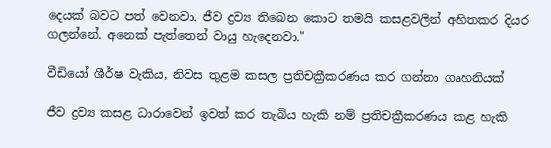දෙයක් බවට පත් වෙනවා. ජීව ද්‍රව්‍ය තිබෙන කොට තමයි කසළවලින් අහිතකර දියර ගලන්නේ. අනෙක් පැත්තෙන් වායු හැදෙනවා."

වීඩියෝ ශීර්ෂ වැකිය, නිවස තුළම කසල ප්‍රතිචක්‍රීකරණය කර ගන්නා ගෘහනියක්

ජීව ද්‍රව්‍ය කසළ ධාරාවෙන් ඉවත් කර තැබිය හැකි නම් ප්‍රතිචක්‍රීකරණය කළ හැකි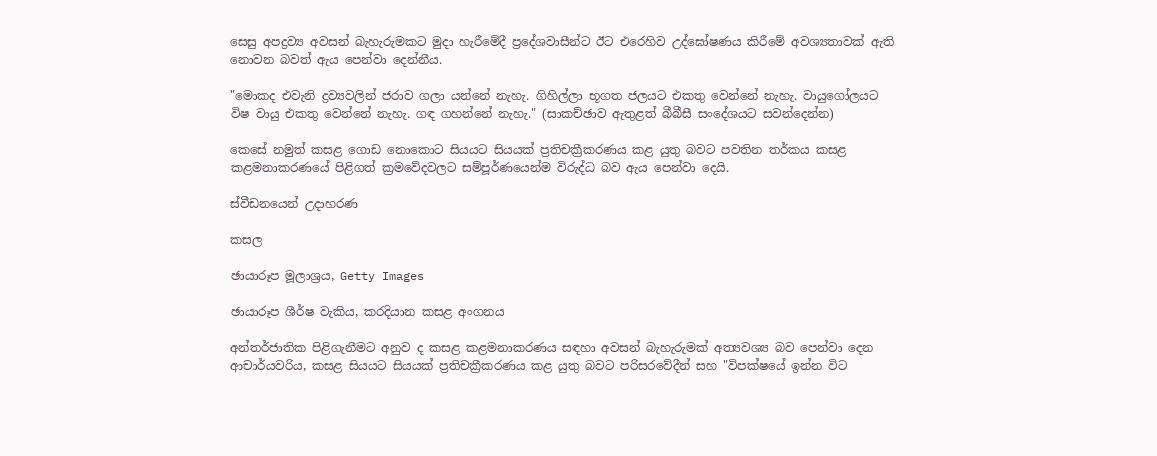සෙසු අපද්‍රව්‍ය අවසන් බැහැරුමකට මුදා හැරීමේදී ප්‍රදේශවාසීන්ට ඊට එරෙහිව උද්ඝෝෂණය කිරීමේ අවශ්‍යතාවක් ඇති නොවන බවත් ඇය පෙන්වා දෙන්නීය.

"මොකද එවැනි ද්‍රව්‍යවලින් ජරාව ගලා යන්නේ නැහැ. ගිහිල්ලා භූගත ජලයට එකතු වෙන්නේ නැහැ. වායුගෝලයට විෂ වායු එකතු වෙන්නේ නැහැ. ගඳ ගහන්නේ නැහැ." (සාකච්ඡාව ඇතුළත් බීබීසී සංදේශයට සවන්දෙන්න)

කෙසේ නමුත් කසළ ගොඩ නොකොට සියයට සියයක් ප්‍රතිචක්‍රීකරණය කළ යුතු බවට පවතින තර්කය කසළ කළමනාකරණයේ පිළිගත් ක්‍රමවේදවලට සම්පූර්ණයෙන්ම විරුද්ධ බව ඇය පෙන්වා දෙයි.

ස්වීඩනයෙන් උදාහරණ

කසල

ඡායාරූප මූලාශ්‍රය, Getty Images

ඡායාරූප ශීර්ෂ වැකිය, කරදියාන කසළ අංගනය

අන්තර්ජාතික පිළිගැනීමට අනුව ද කසළ කළමනාකරණය සඳහා අවසන් බැහැරුමක් අත්‍යවශ්‍ය බව පෙන්වා දෙන ආචාර්යවරිය, කසළ සියයට සියයක් ප්‍රතිචක්‍රීකරණය කළ යුතු බවට පරිසරවේදීන් සහ "විපක්ෂයේ ඉන්න විට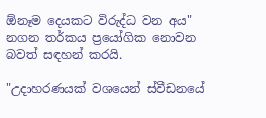ඕනෑම දෙයකට විරුද්ධ වන අය" නගන තර්කය ප්‍රයෝගික නොවන බවත් සඳහන් කරයි.

"උදාහරණයක් වශයෙන් ස්වීඩනයේ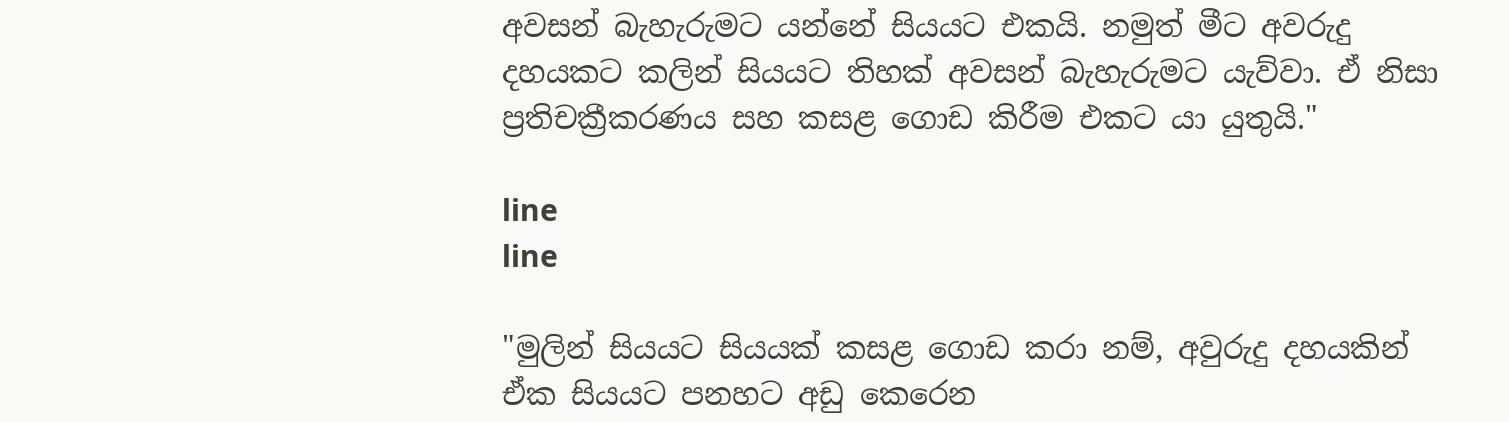අවසන් බැහැරුමට යන්නේ සියයට එකයි. නමුත් මීට අවරුදු දහයකට කලින් සියයට තිහක් අවසන් බැහැරුමට යැව්වා. ඒ නිසා ප්‍රතිචක්‍රීකරණය සහ කසළ ගොඩ කිරීම එකට යා යුතුයි."

line
line

"මුලින් සියයට සියයක් කසළ ගොඩ කරා නම්, අවුරුදු දහයකින් ඒක සියයට පනහට අඩු කෙරෙන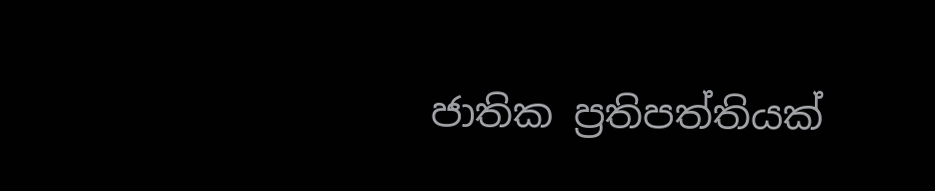ජාතික ප්‍රතිපත්තියක්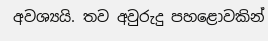අවශ්‍යයි. තව අවුරුදු පහළොවකින්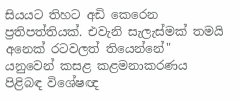සියයට තිහට අඩි කෙරෙන ප්‍රතිපත්තියක්. එවැනි සැලැස්මක් තමයි අනෙක් රටවලත් තියෙන්නේ" යනුවෙන් කසළ කළමනාකරණය පිළිබඳ විශේෂඥ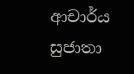ආචාර්ය සුජාතා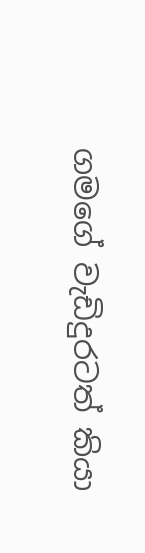ගමගේ වැඩිදුරටත් කියා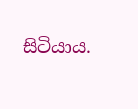සිටියාය.